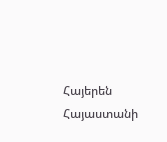Հայերեն
Հայաստանի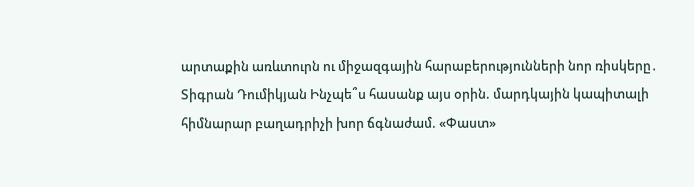արտաքին առևտուրն ու միջազգային հարաբերությունների նոր ռիսկերը․ Տիգրան Դումիկյան Ինչպե՞ս հասանք այս օրին. մարդկային կապիտալի հիմնարար բաղադրիչի խոր ճգնաժամ. «Փաստ»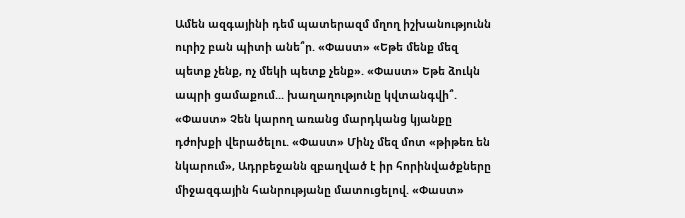Ամեն ազգայինի դեմ պատերազմ մղող իշխանությունն ուրիշ բան պիտի անե՞ր. «Փաստ» «Եթե մենք մեզ պետք չենք, ոչ մեկի պետք չենք». «Փաստ» Եթե ձուկն ապրի ցամաքում... խաղաղությունը կվտանգվի՞. «Փաստ» Չեն կարող առանց մարդկանց կյանքը դժոխքի վերածելու. «Փաստ» Մինչ մեզ մոտ «թիթեռ են նկարում», Ադրբեջանն զբաղված է իր հորինվածքները միջազգային հանրությանը մատուցելով. «Փաստ»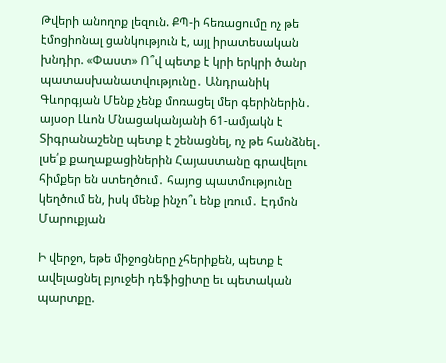Թվերի անողոք լեզուն. ՔՊ-ի հեռացումը ոչ թե էմոցիոնալ ցանկություն է, այլ իրատեսական խնդիր. «Փաստ» Ո՞վ պետք է կրի երկրի ծանր պատասխանատվությունը․ Անդրանիկ Գևորգյան Մենք չենք մոռացել մեր գերիներին․ այսօր Լևոն Մնացականյանի 61-ամյակն է Տիգրանաշենը պետք է շենացնել, ոչ թե հանձնել․ լսե՛ք քաղաքացիներին Հայաստանը գրավելու հիմքեր են ստեղծում․ հայոց պատմությունը կեղծում են, իսկ մենք ինչո՞ւ ենք լռում․ Էդմոն Մարուքյան

Ի վերջո, եթե միջոցները չհերիքեն, պետք է ավելացնել բյուջեի դեֆիցիտը եւ պետական պարտքը.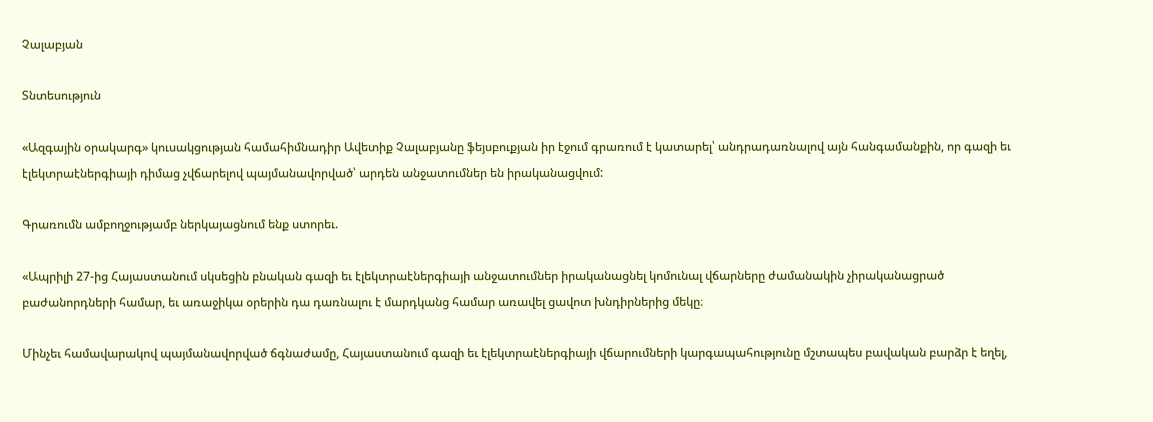Չալաբյան

Տնտեսություն

«Ազգային օրակարգ» կուսակցության համահիմնադիր Ավետիք Չալաբյանը ֆեյսբուքյան իր էջում գրառում է կատարել՝ անդրադառնալով այն հանգամանքին, որ գազի եւ էլեկտրաէներգիայի դիմաց չվճարելով պայմանավորված՝ արդեն անջատումներ են իրականացվում:

Գրառումն ամբողջությամբ ներկայացնում ենք ստորեւ.

«Ապրիլի 27-ից Հայաստանում սկսեցին բնական գազի եւ էլեկտրաէներգիայի անջատումներ իրականացնել կոմունալ վճարները ժամանակին չիրականացրած բաժանորդների համար, եւ առաջիկա օրերին դա դառնալու է մարդկանց համար առավել ցավոտ խնդիրներից մեկը։

Մինչեւ համավարակով պայմանավորված ճգնաժամը, Հայաստանում գազի եւ էլեկտրաէներգիայի վճարումների կարգապահությունը մշտապես բավական բարձր է եղել,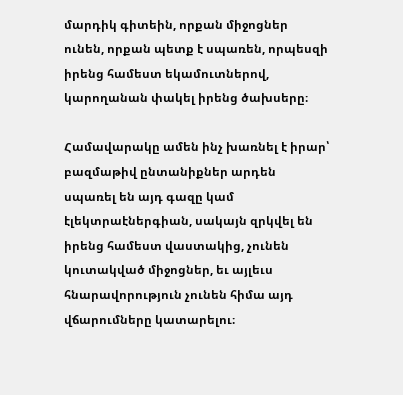մարդիկ գիտեին, որքան միջոցներ ունեն, որքան պետք է սպառեն, որպեսզի իրենց համեստ եկամուտներով, կարողանան փակել իրենց ծախսերը։

Համավարակը ամեն ինչ խառնել է իրար՝ բազմաթիվ ընտանիքներ արդեն սպառել են այդ գազը կամ էլեկտրաէներգիան, սակայն զրկվել են իրենց համեստ վաստակից, չունեն կուտակված միջոցներ, եւ այլեւս հնարավորություն չունեն հիմա այդ վճարումները կատարելու։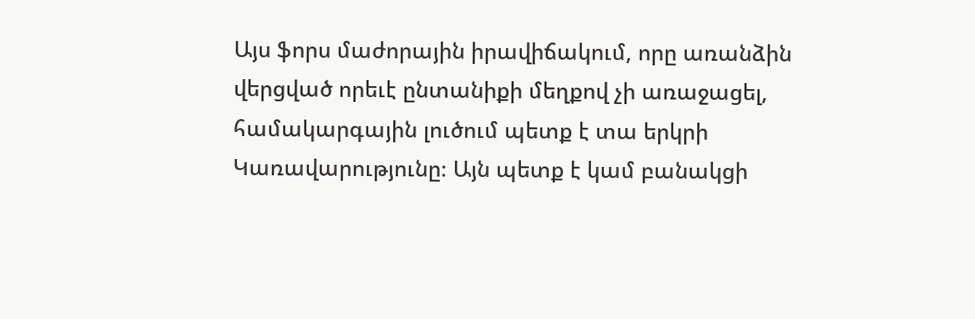Այս ֆորս մաժորային իրավիճակում, որը առանձին վերցված որեւէ ընտանիքի մեղքով չի առաջացել, համակարգային լուծում պետք է տա երկրի Կառավարությունը։ Այն պետք է կամ բանակցի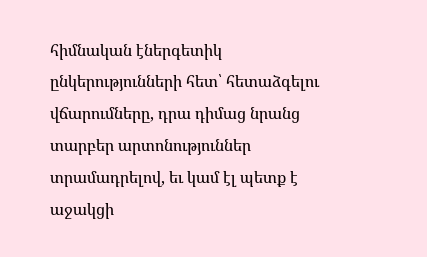հիմնական էներգետիկ ընկերությունների հետ՝ հետաձգելու վճարումները, դրա դիմաց նրանց տարբեր արտոնություններ տրամադրելով, եւ կամ էլ պետք է աջակցի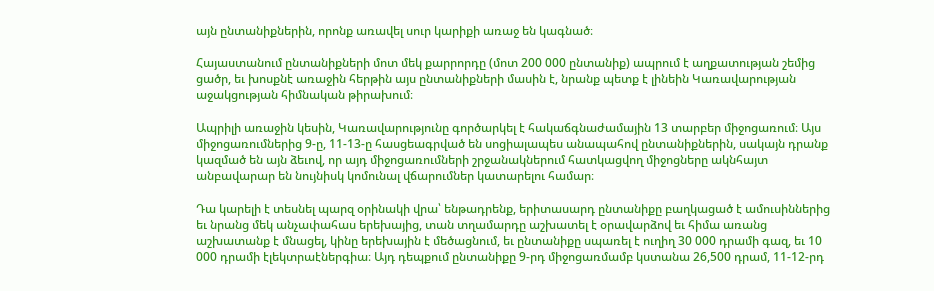այն ընտանիքներին, որոնք առավել սուր կարիքի առաջ են կագնած։

Հայաստանում ընտանիքների մոտ մեկ քարրորդը (մոտ 200 000 ընտանիք) ապրում է աղքատության շեմից ցածր, եւ խոսքնէ առաջին հերթին այս ընտանիքների մասին է, նրանք պետք է լինեին Կառավարության աջակցության հիմնական թիրախում։

Ապրիլի առաջին կեսին, Կառավարությունը գործարկել է հակաճգնաժամային 13 տարբեր միջոցառում։ Այս միջոցառումներից 9-ը, 11-13-ը հասցեագրված են սոցիալապես անապահով ընտանիքներին, սակայն դրանք կազմած են այն ձեւով, որ այդ միջոցառումների շրջանակներում հատկացվող միջոցները ակնհայտ անբավարար են նույնիսկ կոմունալ վճարումներ կատարելու համար։

Դա կարելի է տեսնել պարզ օրինակի վրա՝ ենթադրենք, երիտասարդ ընտանիքը բաղկացած է ամուսիններից եւ նրանց մեկ անչափահաս երեխայից, տան տղամարդը աշխատել է օրավարձով եւ հիմա առանց աշխատանք է մնացել, կինը երեխային է մեծացնում, եւ ընտանիքը սպառել է ուղիղ 30 000 դրամի գազ, եւ 10 000 դրամի էլեկտրաէներգիա։ Այդ դեպքում ընտանիքը 9-րդ միջոցառմամբ կստանա 26,500 դրամ, 11-12-րդ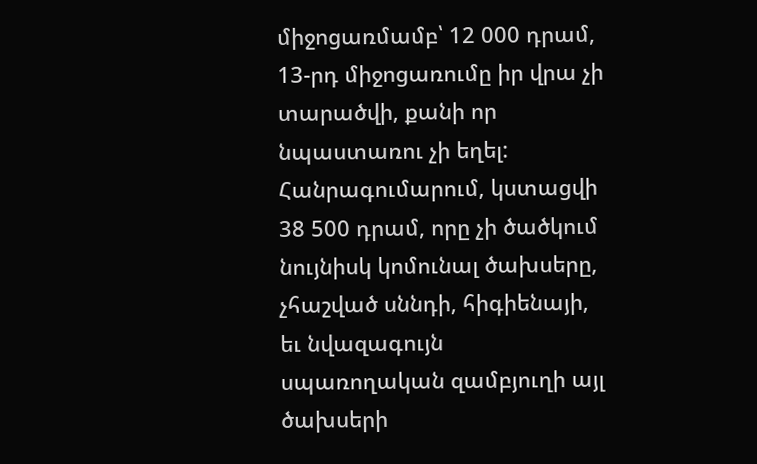միջոցառմամբ՝ 12 000 դրամ, 13-րդ միջոցառումը իր վրա չի տարածվի, քանի որ նպաստառու չի եղել: Հանրագումարում, կստացվի 38 500 դրամ, որը չի ծածկում նույնիսկ կոմունալ ծախսերը, չհաշված սննդի, հիգիենայի, եւ նվազագույն սպառողական զամբյուղի այլ ծախսերի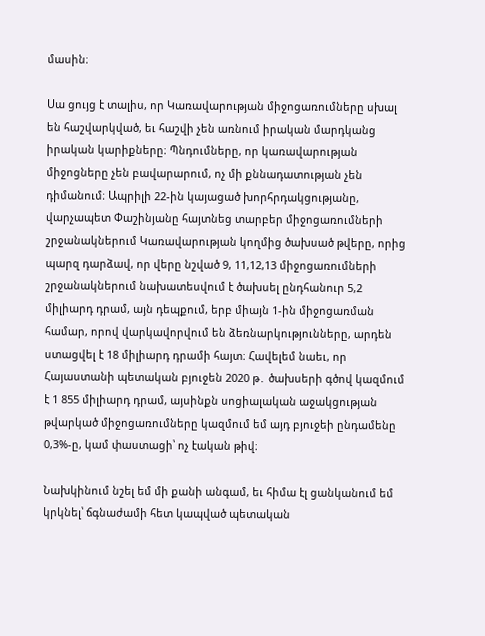մասին։

Սա ցույց է տալիս, որ Կառավարության միջոցառումները սխալ են հաշվարկված, եւ հաշվի չեն առնում իրական մարդկանց իրական կարիքները։ Պնդումները, որ կառավարության միջոցները չեն բավարարում, ոչ մի քննադատության չեն դիմանում։ Ապրիլի 22-ին կայացած խորհրդակցությանը, վարչապետ Փաշինյանը հայտնեց տարբեր միջոցառումների շրջանակներում Կառավարության կողմից ծախսած թվերը, որից պարզ դարձավ, որ վերը նշված 9, 11,12,13 միջոցառումների շրջանակներում նախատեսվում է ծախսել ընդհանուր 5,2 միլիարդ դրամ, այն դեպքում, երբ միայն 1-ին միջոցառման համար, որով վարկավորվում են ձեռնարկությունները, արդեն ստացվել է 18 միլիարդ դրամի հայտ։ Հավելեմ նաեւ, որ Հայաստանի պետական բյուջեն 2020 թ․ ծախսերի գծով կազմում է 1 855 միլիարդ դրամ, այսինքն սոցիալական աջակցության թվարկած միջոցառումները կազմում եմ այդ բյուջեի ընդամենը 0,3%-ը, կամ փաստացի՝ ոչ էական թիվ։

Նախկինում նշել եմ մի քանի անգամ, եւ հիմա էլ ցանկանում եմ կրկնել՝ ճգնաժամի հետ կապված պետական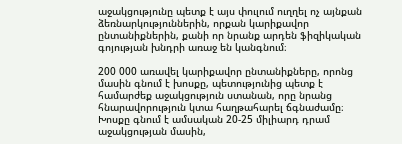աջակցությունը պետք է այս փուլում ուղղել ոչ այնքան ձեռնարկություններին, որքան կարիքավոր ընտանիքներին, քանի որ նրանք արդեն ֆիզիկական գոյության խնդրի առաջ են կանգնում։

200 000 առավել կարիքավոր ընտանիքները, որոնց մասին գնում է խոսքը, պետությունից պետք է համարժեք աջակցություն ստանան, որը նրանց հնարավորություն կտա հաղթահարել ճգնաժամը։ Խոսքը գնում է ամսական 20-25 միլիարդ դրամ աջակցության մասին,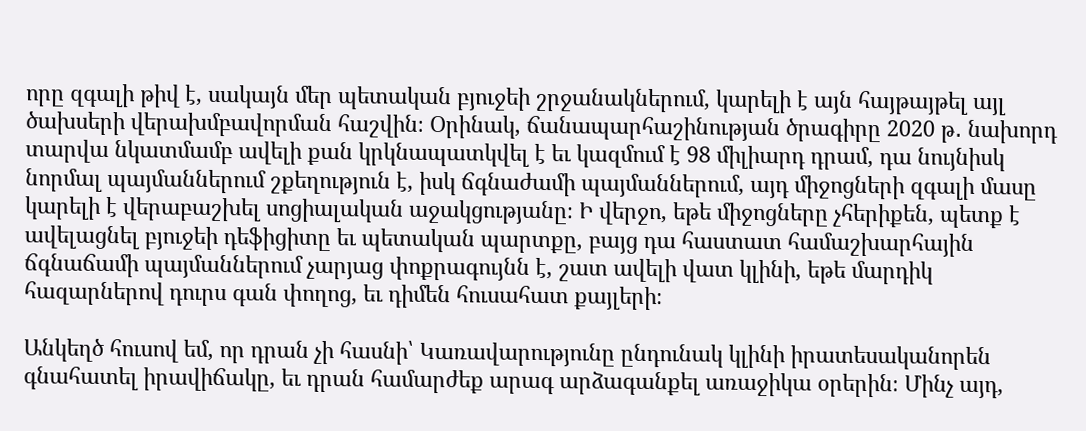որը զգալի թիվ է, սակայն մեր պետական բյուջեի շրջանակներում, կարելի է այն հայթայթել այլ ծախսերի վերախմբավորման հաշվին։ Օրինակ, ճանապարհաշինության ծրագիրը 2020 թ․ նախորդ տարվա նկատմամբ ավելի քան կրկնապատկվել է եւ կազմում է 98 միլիարդ դրամ, դա նույնիսկ նորմալ պայմաններում շքեղություն է, իսկ ճգնաժամի պայմաններում, այդ միջոցների զգալի մասը կարելի է վերաբաշխել սոցիալական աջակցությանը։ Ի վերջո, եթե միջոցները չհերիքեն, պետք է ավելացնել բյուջեի դեֆիցիտը եւ պետական պարտքը, բայց դա հաստատ համաշխարհային ճգնաճամի պայմաններում չարյաց փոքրագույնն է, շատ ավելի վատ կլինի, եթե մարդիկ հազարներով դուրս գան փողոց, եւ դիմեն հուսահատ քայլերի։

Անկեղծ հուսով եմ, որ դրան չի հասնի՝ Կառավարությունը ընդունակ կլինի իրատեսականորեն գնահատել իրավիճակը, եւ դրան համարժեք արագ արձագանքել առաջիկա օրերին։ Մինչ այդ,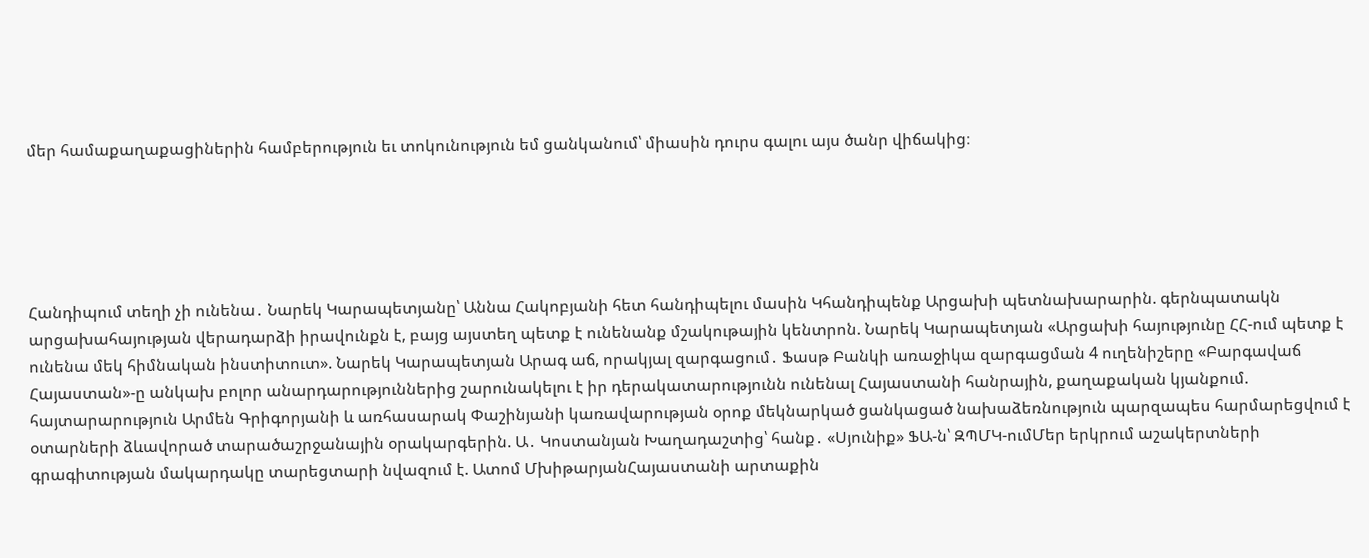մեր համաքաղաքացիներին համբերություն եւ տոկունություն եմ ցանկանում՝ միասին դուրս գալու այս ծանր վիճակից։





Հանդիպում տեղի չի ունենա․ Նարեկ Կարապետյանը՝ Աննա Հակոբյանի հետ հանդիպելու մասին Կհանդիպենք Արցախի պետնախարարին. գերնպատակն արցախահայության վերադարձի իրավունքն է, բայց այստեղ պետք է ունենանք մշակութային կենտրոն. Նարեկ Կարապետյան «Արցախի հայությունը ՀՀ-ում պետք է ունենա մեկ հիմնական ինստիտուտ». Նարեկ Կարապետյան Արագ աճ, որակյալ զարգացում․ Ֆասթ Բանկի առաջիկա զարգացման 4 ուղենիշերը «Բարգավաճ Հայաստան»-ը անկախ բոլոր անարդարություններից շարունակելու է իր դերակատարությունն ունենալ Հայաստանի հանրային, քաղաքական կյանքում. հայտարարություն Արմեն Գրիգորյանի և առհասարակ Փաշինյանի կառավարության օրոք մեկնարկած ցանկացած նախաձեռնություն պարզապես հարմարեցվում է օտարների ձևավորած տարածաշրջանային օրակարգերին. Ա․ Կոստանյան Խաղադաշտից՝ հանք․ «Սյունիք» ՖԱ-ն՝ ԶՊՄԿ-ումՄեր երկրում աշակերտների գրագիտության մակարդակը տարեցտարի նվազում է. Ատոմ ՄխիթարյանՀայաստանի արտաքին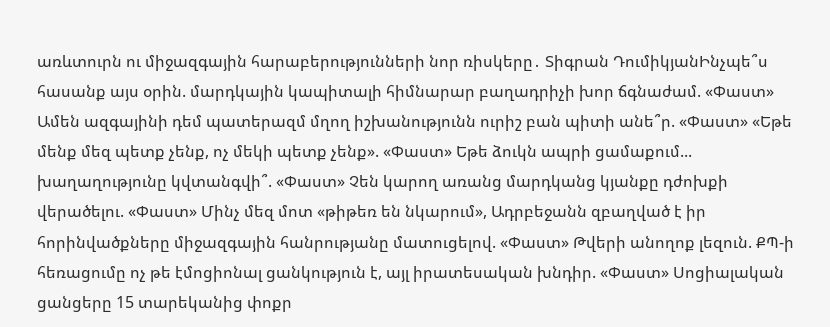առևտուրն ու միջազգային հարաբերությունների նոր ռիսկերը․ Տիգրան ԴումիկյանԻնչպե՞ս հասանք այս օրին. մարդկային կապիտալի հիմնարար բաղադրիչի խոր ճգնաժամ. «Փաստ» Ամեն ազգայինի դեմ պատերազմ մղող իշխանությունն ուրիշ բան պիտի անե՞ր. «Փաստ» «Եթե մենք մեզ պետք չենք, ոչ մեկի պետք չենք». «Փաստ» Եթե ձուկն ապրի ցամաքում... խաղաղությունը կվտանգվի՞. «Փաստ» Չեն կարող առանց մարդկանց կյանքը դժոխքի վերածելու. «Փաստ» Մինչ մեզ մոտ «թիթեռ են նկարում», Ադրբեջանն զբաղված է իր հորինվածքները միջազգային հանրությանը մատուցելով. «Փաստ» Թվերի անողոք լեզուն. ՔՊ-ի հեռացումը ոչ թե էմոցիոնալ ցանկություն է, այլ իրատեսական խնդիր. «Փաստ» Սոցիալական ցանցերը 15 տարեկանից փոքր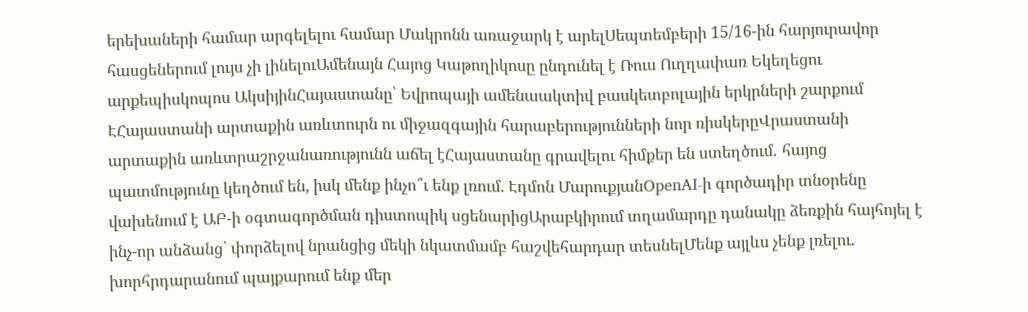երեխաների համար արգելելու համար Մակրոնն առաջարկ է արելՍեպտեմբերի 15/16-ին հարյուրավոր հասցեներում լույս չի լինելուԱմենայն Հայոց Կաթողիկոսը ընդունել է Ռուս Ուղղափառ Եկեղեցու արքեպիսկոպոս ԱկսիյինՀայաստանը՝ Եվրոպայի ամենաակտիվ բասկետբոլային երկրների շարքում ԷՀայաստանի արտաքին առևտուրն ու միջազգային հարաբերությունների նոր ռիսկերըՎրաստանի արտաքին առևտրաշրջանառությունն աճել էՀայաստանը գրավելու հիմքեր են ստեղծում․ հայոց պատմությունը կեղծում են, իսկ մենք ինչո՞ւ ենք լռում. Էդմոն ՄարուքյանOpenAI-ի գործադիր տնօրենը վախենում է ԱԲ-ի օգտագործման դիստոպիկ սցենարիցԱրաբկիրում տղամարդը դանակը ձեռքին հայհոյել է ինչ-որ անձանց՝ փորձելով նրանցից մեկի նկատմամբ հաշվեհարդար տեսնելՄենք այլևս չենք լռելու. խորհրդարանում պայքարում ենք մեր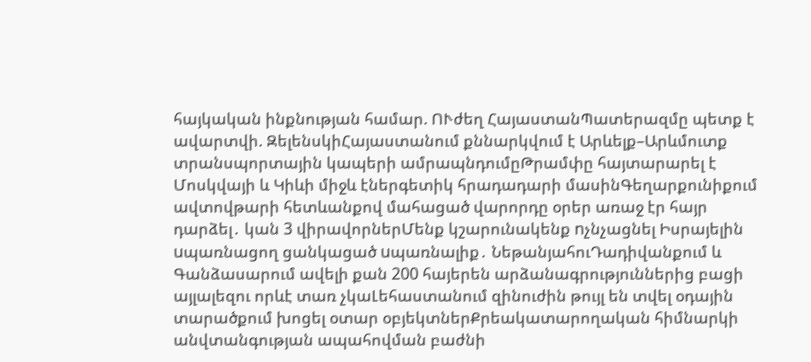հայկական ինքնության համար. ՈՒժեղ ՀայաստանՊատերազմը պետք է ավարտվի. ԶելենսկիՀայաստանում քննարկվում է Արևելք–Արևմուտք տրանսպորտային կապերի ամրապնդումըԹրամփը հայտարարել է Մոսկվայի և Կիևի միջև էներգետիկ հրադադարի մասինԳեղարքունիքում ավտովթարի հետևանքով մահացած վարորդը օրեր առաջ էր հայր դարձել․ կան 3 վիրավորներՄենք կշարունակենք nչնչացնել Իսրայելին uպառնացող ցանկացած uպառնալիք․ ՆեթանյահուԴադիվանքում և Գանձասարում ավելի քան 200 հայերեն արձանագրություններից բացի այլալեզու որևէ տառ չկաԼեհաստանում զինուժին թույլ են տվել օդային տարածքում խոցել օտար օբյեկտներՔրեակատարողական հիմնարկի անվտանգության ապահովման բաժնի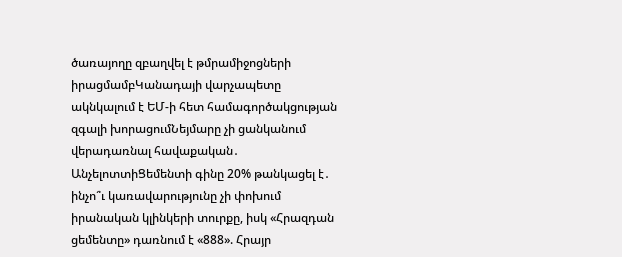ծառայողը զբաղվել է թմրամիջոցների իրացմամբԿանադայի վարչապետը ակնկալում է ԵՄ-ի հետ համագործակցության զգալի խորացումՆեյմարը չի ցանկանում վերադառնալ հավաքական․ ԱնչելոտտիՑեմենտի գինը 20% թանկացել է․ ինչո՞ւ կառավարությունը չի փոխում իրանական կլինկերի տուրքը, իսկ «Հրազդան ցեմենտը» դառնում է «888». Հրայր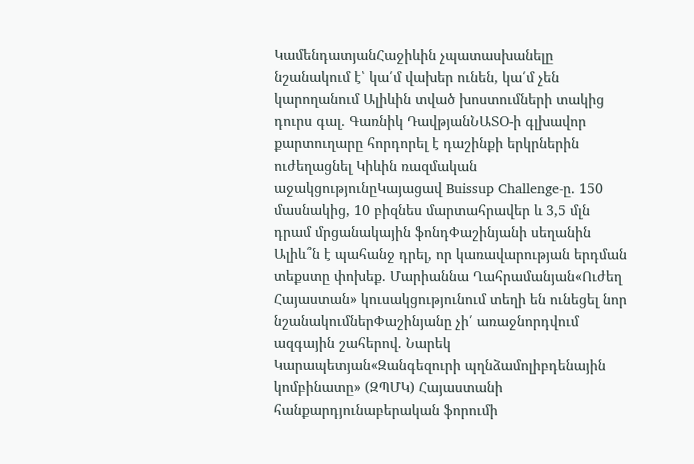ԿամենդատյանՀաջիևին չպատասխանելը նշանակում է՝ կա՛մ վախեր ունեն, կա՛մ չեն կարողանում Ալիևին տված խոստումների տակից դուրս գալ․ Գառնիկ ԴավթյանՆԱՏՕ-ի գլխավոր քարտուղարը հորդորել է դաշինքի երկրներին ուժեղացնել Կիևին ռազմական աջակցությունըԿայացավ Buissup Challenge-ը․ 150 մասնակից, 10 բիզնես մարտահրավեր և 3,5 մլն դրամ մրցանակային ֆոնդՓաշինյանի սեղանին Ալիև՞ն է պահանջ դրել, որ կառավարության երդման տեքստը փոխեք․ Մարիաննա Ղահրամանյան«Ուժեղ Հայաստան» կուսակցությունում տեղի են ունեցել նոր նշանակումներՓաշինյանը չի՛ առաջնորդվում ազգային շահերով. Նարեկ Կարապետյան«Զանգեզուրի պղնձամոլիբդենային կոմբինատը» (ԶՊՄԿ) Հայաստանի հանքարդյունաբերական ֆորումի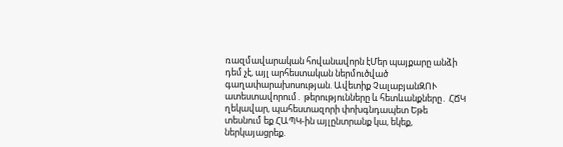ռազմավարական հովանավորն էՄեր պայքարը անձի դեմ չէ, այլ արհեստական ներմուծված գաղափարախոսության. Ավետիք ՉալաբյանԶՈՒ ատեստավորում․ թերությունները և հետևանքները․ ՀՃԿ ղեկավար, պահեստազորի փոխգնդապետ Եթե տեսնում եք ՀԱՊԿ-ին այլընտրանք կա, եկեք, ներկայացրեք.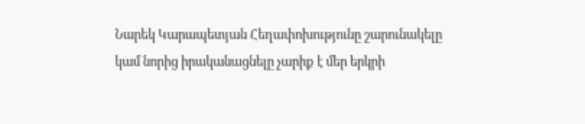Նարեկ Կարապետյան Հեղափոխությունը շարունակելը կամ նորից իրականացնելը չարիք է մեր երկրի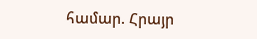համար. Հրայր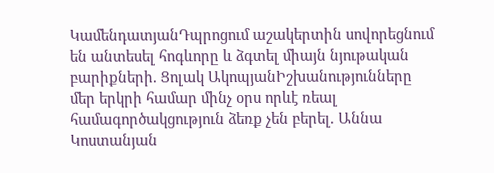ԿամենդատյանԴպրոցում աշակերտին սովորեցնում են անտեսել հոգևորը և ձգտել միայն նյութական բարիքների. Ցոլակ ԱկոպյանԻշխանությունները մեր երկրի համար մինչ օրս որևէ ռեալ համագործակցություն ձեռք չեն բերել. Աննա Կոստանյան